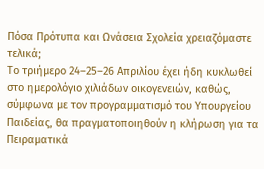Πόσα Πρότυπα και Ωνάσεια Σχολεία χρειαζόμαστε τελικά;
Το τριήμερο 24–25–26 Απριλίου έχει ήδη κυκλωθεί στο ημερολόγιο χιλιάδων οικογενειών, καθώς, σύμφωνα με τον προγραμματισμό του Υπουργείου Παιδείας, θα πραγματοποιηθούν η κλήρωση για τα Πειραματικά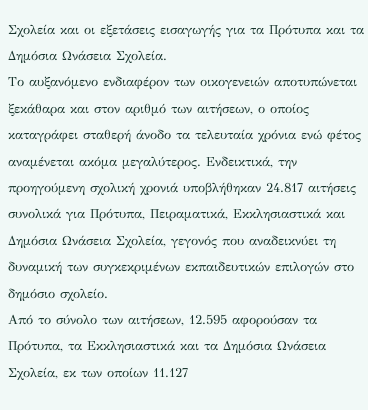Σχολεία και οι εξετάσεις εισαγωγής για τα Πρότυπα και τα Δημόσια Ωνάσεια Σχολεία.
Το αυξανόμενο ενδιαφέρον των οικογενειών αποτυπώνεται ξεκάθαρα και στον αριθμό των αιτήσεων, ο οποίος καταγράφει σταθερή άνοδο τα τελευταία χρόνια ενώ φέτος αναμένεται ακόμα μεγαλύτερος. Ενδεικτικά, την προηγούμενη σχολική χρονιά υποβλήθηκαν 24.817 αιτήσεις συνολικά για Πρότυπα, Πειραματικά, Εκκλησιαστικά και Δημόσια Ωνάσεια Σχολεία, γεγονός που αναδεικνύει τη δυναμική των συγκεκριμένων εκπαιδευτικών επιλογών στο δημόσιο σχολείο.
Από το σύνολο των αιτήσεων, 12.595 αφορούσαν τα Πρότυπα, τα Εκκλησιαστικά και τα Δημόσια Ωνάσεια Σχολεία, εκ των οποίων 11.127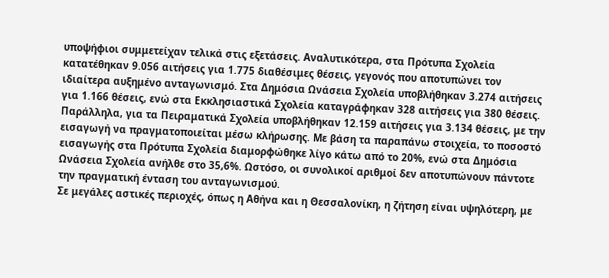υποψήφιοι συμμετείχαν τελικά στις εξετάσεις. Αναλυτικότερα, στα Πρότυπα Σχολεία κατατέθηκαν 9.056 αιτήσεις για 1.775 διαθέσιμες θέσεις, γεγονός που αποτυπώνει τον ιδιαίτερα αυξημένο ανταγωνισμό. Στα Δημόσια Ωνάσεια Σχολεία υποβλήθηκαν 3.274 αιτήσεις για 1.166 θέσεις, ενώ στα Εκκλησιαστικά Σχολεία καταγράφηκαν 328 αιτήσεις για 380 θέσεις. Παράλληλα, για τα Πειραματικά Σχολεία υποβλήθηκαν 12.159 αιτήσεις για 3.134 θέσεις, με την εισαγωγή να πραγματοποιείται μέσω κλήρωσης. Με βάση τα παραπάνω στοιχεία, το ποσοστό εισαγωγής στα Πρότυπα Σχολεία διαμορφώθηκε λίγο κάτω από το 20%, ενώ στα Δημόσια Ωνάσεια Σχολεία ανήλθε στο 35,6%. Ωστόσο, οι συνολικοί αριθμοί δεν αποτυπώνουν πάντοτε την πραγματική ένταση του ανταγωνισμού.
Σε μεγάλες αστικές περιοχές, όπως η Αθήνα και η Θεσσαλονίκη, η ζήτηση είναι υψηλότερη, με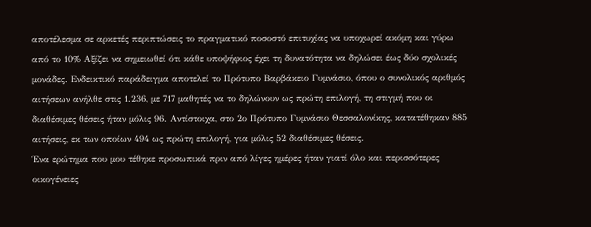αποτέλεσμα σε αρκετές περιπτώσεις το πραγματικό ποσοστό επιτυχίας να υποχωρεί ακόμη και γύρω από το 10% Αξίζει να σημειωθεί ότι κάθε υποψήφιος έχει τη δυνατότητα να δηλώσει έως δύο σχολικές μονάδες. Ενδεικτικό παράδειγμα αποτελεί το Πρότυπο Βαρβάκειο Γυμνάσιο, όπου ο συνολικός αριθμός αιτήσεων ανήλθε στις 1.236, με 717 μαθητές να το δηλώνουν ως πρώτη επιλογή, τη στιγμή που οι διαθέσιμες θέσεις ήταν μόλις 96. Αντίστοιχα, στο 2ο Πρότυπο Γυμνάσιο Θεσσαλονίκης, κατατέθηκαν 885 αιτήσεις, εκ των οποίων 494 ως πρώτη επιλογή, για μόλις 52 διαθέσιμες θέσεις.
Ένα ερώτημα που μου τέθηκε προσωπικά πριν από λίγες ημέρες ήταν γιατί όλο και περισσότερες οικογένειες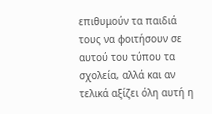επιθυμούν τα παιδιά τους να φοιτήσουν σε αυτού του τύπου τα σχολεία, αλλά και αν τελικά αξίζει όλη αυτή η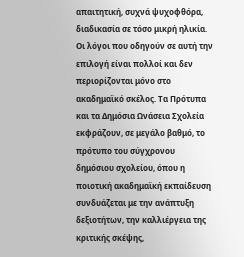απαιτητική, συχνά ψυχοφθόρα, διαδικασία σε τόσο μικρή ηλικία.
Οι λόγοι που οδηγούν σε αυτή την επιλογή είναι πολλοί και δεν περιορίζονται μόνο στο ακαδημαϊκό σκέλος. Τα Πρότυπα και τα Δημόσια Ωνάσεια Σχολεία εκφράζουν, σε μεγάλο βαθμό, το πρότυπο του σύγχρονου δημόσιου σχολείου, όπου η ποιοτική ακαδημαϊκή εκπαίδευση συνδυάζεται με την ανάπτυξη δεξιοτήτων, την καλλιέργεια της κριτικής σκέψης,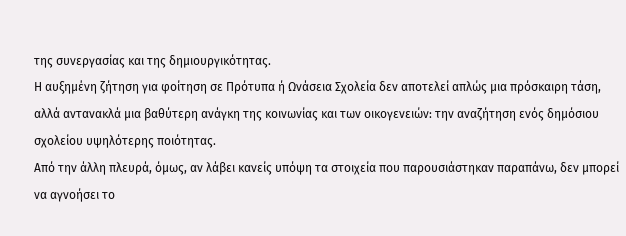της συνεργασίας και της δημιουργικότητας.
Η αυξημένη ζήτηση για φοίτηση σε Πρότυπα ή Ωνάσεια Σχολεία δεν αποτελεί απλώς μια πρόσκαιρη τάση, αλλά αντανακλά μια βαθύτερη ανάγκη της κοινωνίας και των οικογενειών: την αναζήτηση ενός δημόσιου σχολείου υψηλότερης ποιότητας.
Από την άλλη πλευρά, όμως, αν λάβει κανείς υπόψη τα στοιχεία που παρουσιάστηκαν παραπάνω, δεν μπορεί να αγνοήσει το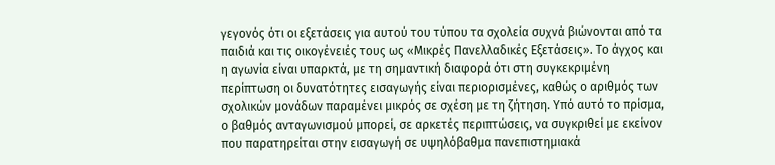γεγονός ότι οι εξετάσεις για αυτού του τύπου τα σχολεία συχνά βιώνονται από τα παιδιά και τις οικογένειές τους ως «Μικρές Πανελλαδικές Εξετάσεις». Το άγχος και η αγωνία είναι υπαρκτά, με τη σημαντική διαφορά ότι στη συγκεκριμένη περίπτωση οι δυνατότητες εισαγωγής είναι περιορισμένες, καθώς ο αριθμός των σχολικών μονάδων παραμένει μικρός σε σχέση με τη ζήτηση. Υπό αυτό το πρίσμα, ο βαθμός ανταγωνισμού μπορεί, σε αρκετές περιπτώσεις, να συγκριθεί με εκείνον που παρατηρείται στην εισαγωγή σε υψηλόβαθμα πανεπιστημιακά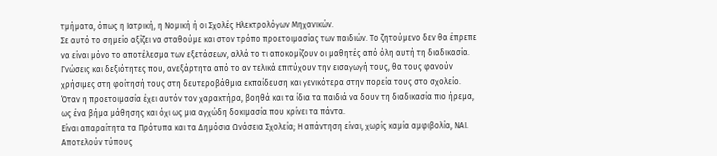τμήματα, όπως η Ιατρική, η Νομική ή οι Σχολές Ηλεκτρολόγων Μηχανικών.
Σε αυτό το σημείο αξίζει να σταθούμε και στον τρόπο προετοιμασίας των παιδιών. Το ζητούμενο δεν θα έπρεπε να είναι μόνο το αποτέλεσμα των εξετάσεων, αλλά το τι αποκομίζουν οι μαθητές από όλη αυτή τη διαδικασία. Γνώσεις και δεξιότητες που, ανεξάρτητα από το αν τελικά επιτύχουν την εισαγωγή τους, θα τους φανούν χρήσιμες στη φοίτησή τους στη δευτεροβάθμια εκπαίδευση και γενικότερα στην πορεία τους στο σχολείο. Όταν η προετοιμασία έχει αυτόν τον χαρακτήρα, βοηθά και τα ίδια τα παιδιά να δουν τη διαδικασία πιο ήρεμα, ως ένα βήμα μάθησης και όχι ως μια αγχώδη δοκιμασία που κρίνει τα πάντα.
Είναι απαραίτητα τα Πρότυπα και τα Δημόσια Ωνάσεια Σχολεία; Η απάντηση είναι, χωρίς καμία αμφιβολία, ΝΑΙ. Αποτελούν τύπους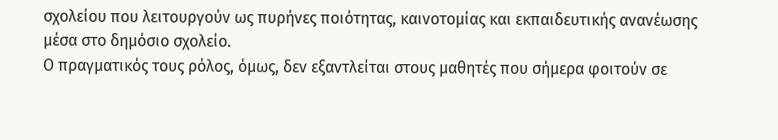σχολείου που λειτουργούν ως πυρήνες ποιότητας, καινοτομίας και εκπαιδευτικής ανανέωσης μέσα στο δημόσιο σχολείο.
Ο πραγματικός τους ρόλος, όμως, δεν εξαντλείται στους μαθητές που σήμερα φοιτούν σε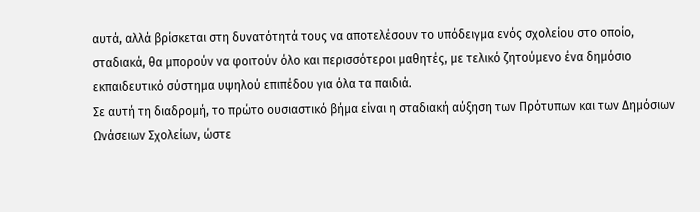αυτά, αλλά βρίσκεται στη δυνατότητά τους να αποτελέσουν το υπόδειγμα ενός σχολείου στο οποίο, σταδιακά, θα μπορούν να φοιτούν όλο και περισσότεροι μαθητές, με τελικό ζητούμενο ένα δημόσιο εκπαιδευτικό σύστημα υψηλού επιπέδου για όλα τα παιδιά.
Σε αυτή τη διαδρομή, το πρώτο ουσιαστικό βήμα είναι η σταδιακή αύξηση των Πρότυπων και των Δημόσιων Ωνάσειων Σχολείων, ώστε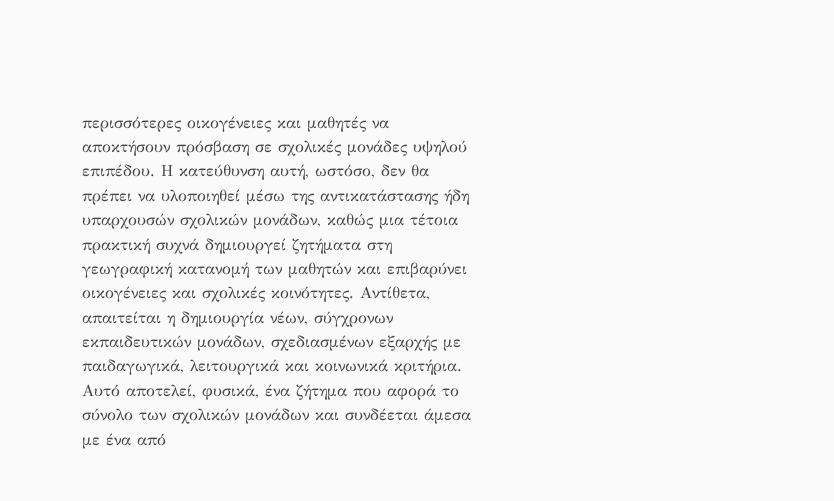περισσότερες οικογένειες και μαθητές να αποκτήσουν πρόσβαση σε σχολικές μονάδες υψηλού επιπέδου. Η κατεύθυνση αυτή, ωστόσο, δεν θα πρέπει να υλοποιηθεί μέσω της αντικατάστασης ήδη υπαρχουσών σχολικών μονάδων, καθώς μια τέτοια πρακτική συχνά δημιουργεί ζητήματα στη γεωγραφική κατανομή των μαθητών και επιβαρύνει οικογένειες και σχολικές κοινότητες. Αντίθετα, απαιτείται η δημιουργία νέων, σύγχρονων εκπαιδευτικών μονάδων, σχεδιασμένων εξαρχής με παιδαγωγικά, λειτουργικά και κοινωνικά κριτήρια.
Αυτό αποτελεί, φυσικά, ένα ζήτημα που αφορά το σύνολο των σχολικών μονάδων και συνδέεται άμεσα με ένα από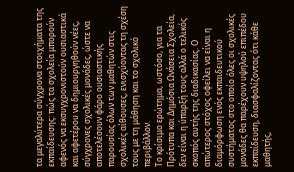τα μεγαλύτερα σύγχρονα στοιχήματα της εκπαίδευσης: πώς τα σχολεία μπορούν αφενός να εκσυγχρονιστούν ουσιαστικά και αφετέρου να δημιουργηθούν νέες, σύγχρονες σχολικές μονάδες, ώστε να αποτελέσουν φάρο ουσιαστικής παρουσίας όλων των μαθητών στις σχολικές αίθουσες, ενισχύοντας τη σχέση τους με τη μάθηση και το σχολικό περιβάλλον.
Το κρίσιμο ερώτημα, ωστόσο, για τα Πρότυπα και Δημόσια Ωνάσεια Σχολεία, δεν είναι η ύπαρξή τους αλλά ο τελικός σκοπός αυτής της διαδικασίας. Ο απώτερος στόχος οφείλει να είναι η διαμόρφωση ενός εκπαιδευτικού συστήματος στο οποίο όλες οι σχολικές μονάδες θα παρέχουν υψηλού επιπέδου εκπαίδευση, διασφαλίζοντας ότι κάθε μαθητής,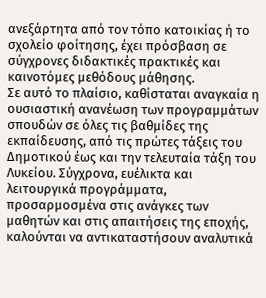ανεξάρτητα από τον τόπο κατοικίας ή το σχολείο φοίτησης, έχει πρόσβαση σε σύγχρονες διδακτικές πρακτικές και καινοτόμες μεθόδους μάθησης.
Σε αυτό το πλαίσιο, καθίσταται αναγκαία η ουσιαστική ανανέωση των προγραμμάτων σπουδών σε όλες τις βαθμίδες της εκπαίδευσης, από τις πρώτες τάξεις του Δημοτικού έως και την τελευταία τάξη του Λυκείου. Σύγχρονα, ευέλικτα και λειτουργικά προγράμματα, προσαρμοσμένα στις ανάγκες των μαθητών και στις απαιτήσεις της εποχής, καλούνται να αντικαταστήσουν αναλυτικά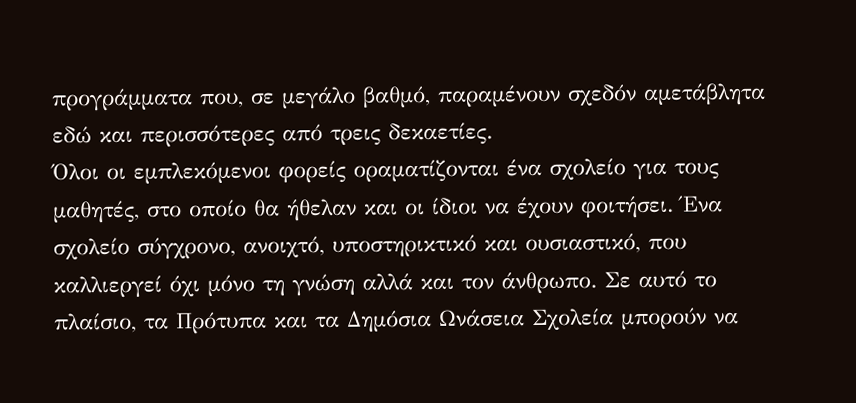προγράμματα που, σε μεγάλο βαθμό, παραμένουν σχεδόν αμετάβλητα εδώ και περισσότερες από τρεις δεκαετίες.
Όλοι οι εμπλεκόμενοι φορείς οραματίζονται ένα σχολείο για τους μαθητές, στο οποίο θα ήθελαν και οι ίδιοι να έχουν φοιτήσει. Ένα σχολείο σύγχρονο, ανοιχτό, υποστηρικτικό και ουσιαστικό, που καλλιεργεί όχι μόνο τη γνώση αλλά και τον άνθρωπο. Σε αυτό το πλαίσιο, τα Πρότυπα και τα Δημόσια Ωνάσεια Σχολεία μπορούν να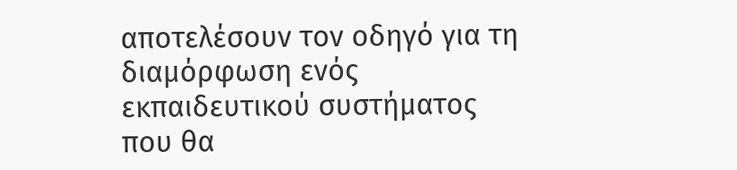αποτελέσουν τον οδηγό για τη διαμόρφωση ενός εκπαιδευτικού συστήματος που θα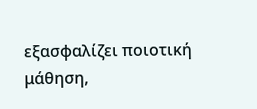εξασφαλίζει ποιοτική μάθηση,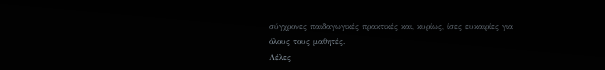σύγχρονες παιδαγωγικές πρακτικές και, κυρίως, ίσες ευκαιρίες για όλους τους μαθητές.
Λέλες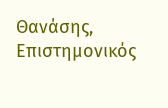Θανάσης, Επιστημονικός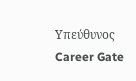Υπεύθυνος Career Gate